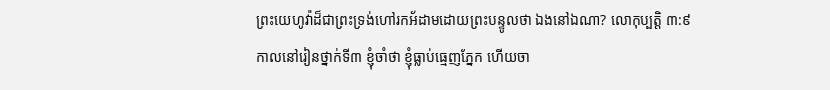ព្រះយេហូវ៉ាដ៏ជាព្រះទ្រង់ហៅរកអ័ដាមដោយព្រះបន្ទូលថា ឯងនៅឯណា? លោកុប្បត្តិ ៣:៩
កាលនៅរៀនថ្នាក់ទី៣ ខ្ញុំចាំថា ខ្ញុំធ្លាប់ធ្មេញភ្នែក ហើយចា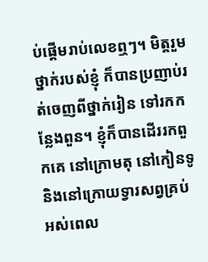ប់ផ្តើមរាប់លេខឮៗ។ មិត្តរួមថ្នាក់របស់ខ្ញុំ ក៏បានប្រញាប់រត់ចេញពីថ្នាក់រៀន ទៅរកកន្លែងពួន។ ខ្ញុំក៏បានដើររកពួកគេ នៅក្រោមតុ នៅកៀនទូ និងនៅក្រោយទ្វារសព្វគ្រប់ អស់ពេល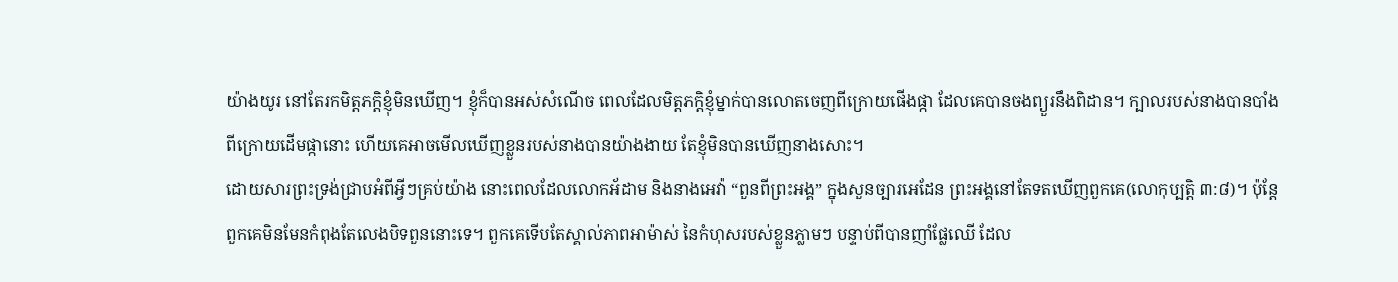យ៉ាងយូរ នៅតែរកមិត្តភក្តិខ្ញុំមិនឃើញ។ ខ្ញុំក៏បានអស់សំណើច ពេលដែលមិត្តភក្តិខ្ញុំម្នាក់បានលោតចេញពីក្រោយផើងផ្កា ដែលគេបានចងព្យួរនឹងពិដាន។ ក្បាលរបស់នាងបានបាំងពីក្រោយដើមផ្កានោះ ហើយគេអាចមើលឃើញខ្លួនរបស់នាងបានយ៉ាងងាយ តែខ្ញុំមិនបានឃើញនាងសោះ។
ដោយសារព្រះទ្រង់ជ្រាបអំពីអ្វីៗគ្រប់យ៉ាង នោះពេលដែលលោកអ័ដាម និងនាងអេវ៉ា “ពួនពីព្រះអង្គ” ក្នុងសួនច្បារអេដែន ព្រះអង្គនៅតែទតឃើញពួកគេ(លោកុប្បត្តិ ៣:៨)។ ប៉ុន្តែ ពួកគេមិនមែនកំពុងតែលេងបិទពួននោះទេ។ ពួកគេទើបតែស្គាល់ភាពអាម៉ាស់ នៃកំហុសរបស់ខ្លួនភ្លាមៗ បន្ទាប់ពីបានញាំផ្លែឈើ ដែល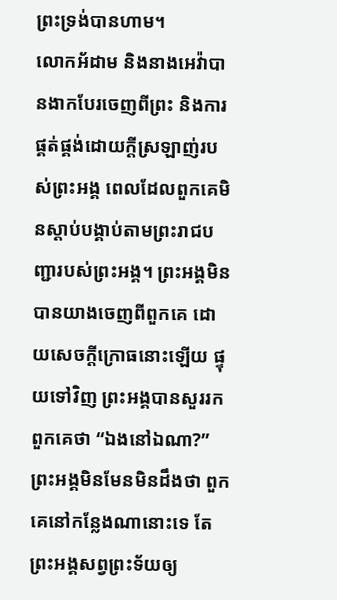ព្រះទ្រង់បានហាម។
លោកអ័ដាម និងនាងអេវ៉ាបានងាកបែរចេញពីព្រះ និងការផ្គត់ផ្គង់ដោយក្តីស្រឡាញ់របស់ព្រះអង្គ ពេលដែលពួកគេមិនស្តាប់បង្គាប់តាមព្រះរាជបញ្ជារបស់ព្រះអង្គ។ ព្រះអង្គមិនបានយាងចេញពីពួកគេ ដោយសេចក្តីក្រោធនោះឡើយ ផ្ទុយទៅវិញ ព្រះអង្គបានសួររកពួកគេថា “ឯងនៅឯណា?” ព្រះអង្គមិនមែនមិនដឹងថា ពួកគេនៅកន្លែងណានោះទេ តែព្រះអង្គសព្វព្រះទ័យឲ្យ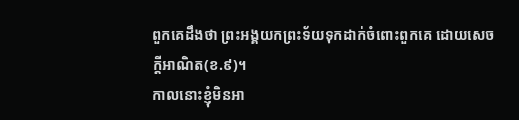ពួកគេដឹងថា ព្រះអង្គយកព្រះទ័យទុកដាក់ចំពោះពួកគេ ដោយសេចក្តីអាណិត(ខ.៩)។
កាលនោះខ្ញុំមិនអា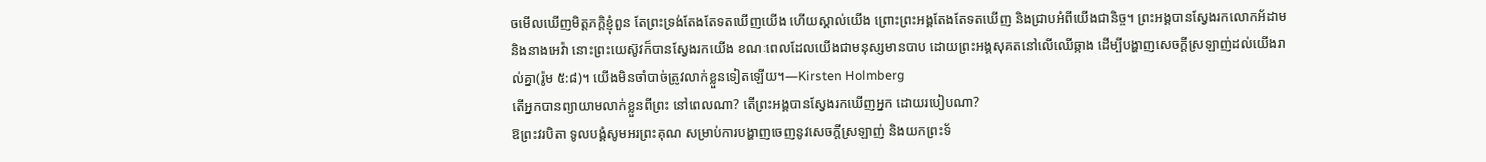ចមើលឃើញមិត្តភក្តិខ្ញុំពួន តែព្រះទ្រង់តែងតែទតឃើញយើង ហើយស្គាល់យើង ព្រោះព្រះអង្គតែងតែទតឃើញ និងជ្រាបអំពីយើងជានិច្ច។ ព្រះអង្គបានស្វែងរកលោកអ័ដាម និងនាងអេវ៉ា នោះព្រះយេស៊ូវក៏បានស្វែងរកយើង ខណៈពេលដែលយើងជាមនុស្សមានបាប ដោយព្រះអង្គសុគតនៅលើឈើឆ្កាង ដើម្បីបង្ហាញសេចក្តីស្រឡាញ់ដល់យើងរាល់គ្នា(រ៉ូម ៥:៨)។ យើងមិនចាំបាច់ត្រូវលាក់ខ្លួនទៀតឡើយ។—Kirsten Holmberg
តើអ្នកបានព្យាយាមលាក់ខ្លួនពីព្រះ នៅពេលណា? តើព្រះអង្គបានស្វែងរកឃើញអ្នក ដោយរបៀបណា?
ឱព្រះវរបិតា ទូលបង្គំសូមអរព្រះគុណ សម្រាប់ការបង្ហាញចេញនូវសេចក្តីស្រឡាញ់ និងយកព្រះទ័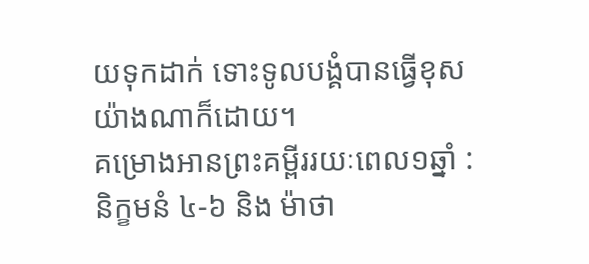យទុកដាក់ ទោះទូលបង្គំបានធ្វើខុសយ៉ាងណាក៏ដោយ។
គម្រោងអានព្រះគម្ពីររយៈពេល១ឆ្នាំ : និក្ខមនំ ៤-៦ និង ម៉ាថា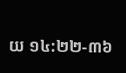យ ១៤:២២-៣៦